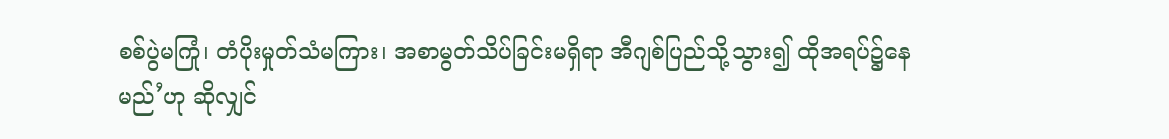စစ်ပွဲမကြုံ၊ တံပိုးမှုတ်သံမကြား၊ အစာမွတ်သိပ်ခြင်းမရှိရာ အီဂျစ်ပြည်သို့သွား၍ ထိုအရပ်၌နေမည်’ဟု ဆိုလျှင်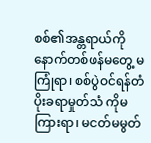စစ်၏အန္တရာယ်ကိုနောက်တစ်ဖန်မတွေ့ မကြုံရာ၊ စစ်ပွဲဝင်ရန်တံပိုးခရာမှုတ်သံ ကိုမကြားရာ၊ မငတ်မမွတ်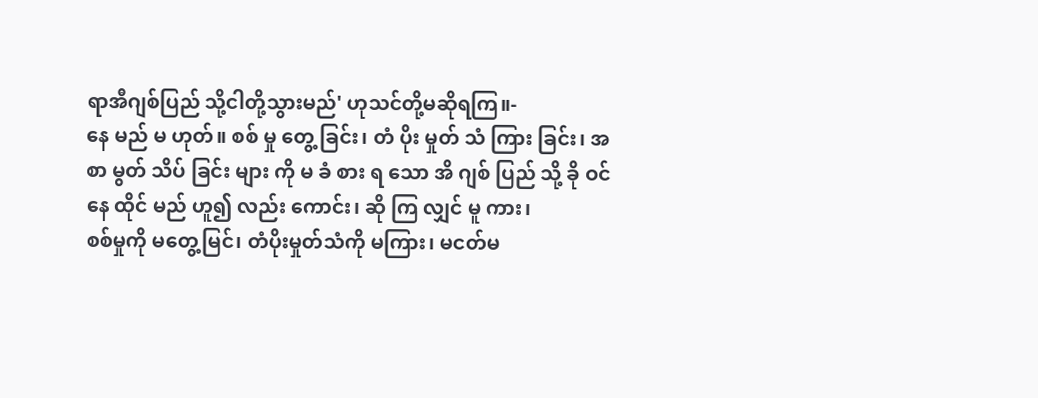ရာအီဂျစ်ပြည် သို့ငါတို့သွားမည်' ဟုသင်တို့မဆိုရကြ။-
နေ မည် မ ဟုတ်။ စစ် မှု တွေ့ ခြင်း၊ တံ ပိုး မှုတ် သံ ကြား ခြင်း၊ အ စာ မွတ် သိပ် ခြင်း များ ကို မ ခံ စား ရ သော အိ ဂျစ် ပြည် သို့ ခို ဝင် နေ ထိုင် မည် ဟူ၍ လည်း ကောင်း၊ ဆို ကြ လျှင် မူ ကား၊
စစ်မှုကို မတွေ့မြင်၊ တံပိုးမှုတ်သံကို မကြား၊ မငတ်မ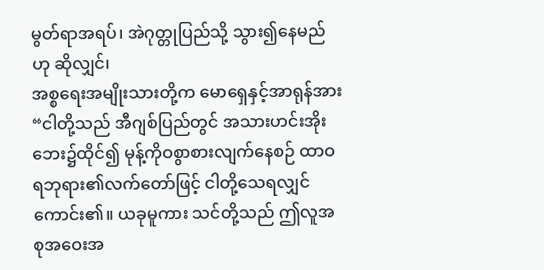မွတ်ရာအရပ်၊ အဲဂုတ္တုပြည်သို့ သွား၍နေမည်ဟု ဆိုလျှင်၊
အစ္စရေးအမျိုးသားတို့က မောရှေနှင့်အာရုန်အား “ငါတို့သည် အီဂျစ်ပြည်တွင် အသားဟင်းအိုးဘေး၌ထိုင်၍ မုန့်ကိုဝစွာစားလျက်နေစဉ် ထာဝရဘုရား၏လက်တော်ဖြင့် ငါတို့သေရလျှင်ကောင်း၏။ ယခုမူကား သင်တို့သည် ဤလူအစုအဝေးအ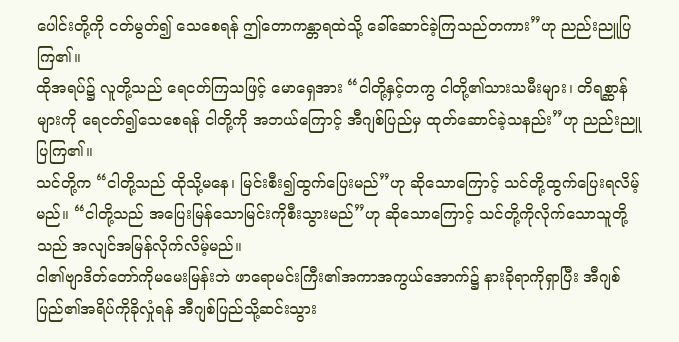ပေါင်းတို့ကို ငတ်မွတ်၍ သေစေရန် ဤတောကန္တာရထဲသို့ ခေါ်ဆောင်ခဲ့ကြသည်တကား”ဟု ညည်းညူပြကြ၏။
ထိုအရပ်၌ လူတို့သည် ရေငတ်ကြသဖြင့် မောရှေအား “ငါတို့နှင့်တကွ ငါတို့၏သားသမီးများ၊ တိရစ္ဆာန်များကို ရေငတ်၍သေစေရန် ငါတို့ကို အဘယ်ကြောင့် အီဂျစ်ပြည်မှ ထုတ်ဆောင်ခဲ့သနည်း”ဟု ညည်းညူပြကြ၏။
သင်တို့က “ငါတို့သည် ထိုသို့မနေ၊ မြင်းစီး၍ထွက်ပြေးမည်”ဟု ဆိုသောကြောင့် သင်တို့ထွက်ပြေးရလိမ့်မည်။ “ငါတို့သည် အပြေးမြန်သောမြင်းကိုစီးသွားမည်”ဟု ဆိုသောကြောင့် သင်တို့ကိုလိုက်သောသူတို့သည် အလျင်အမြန်လိုက်လိမ့်မည်။
ငါ၏ဗျာဒိတ်တော်ကိုမမေးမြန်းဘဲ ဖာရောမင်းကြီး၏အကာအကွယ်အောက်၌ နားခိုရာကိုရှာပြီး အီဂျစ်ပြည်၏အရိပ်ကိုခိုလှုံရန် အီဂျစ်ပြည်သို့ဆင်းသွား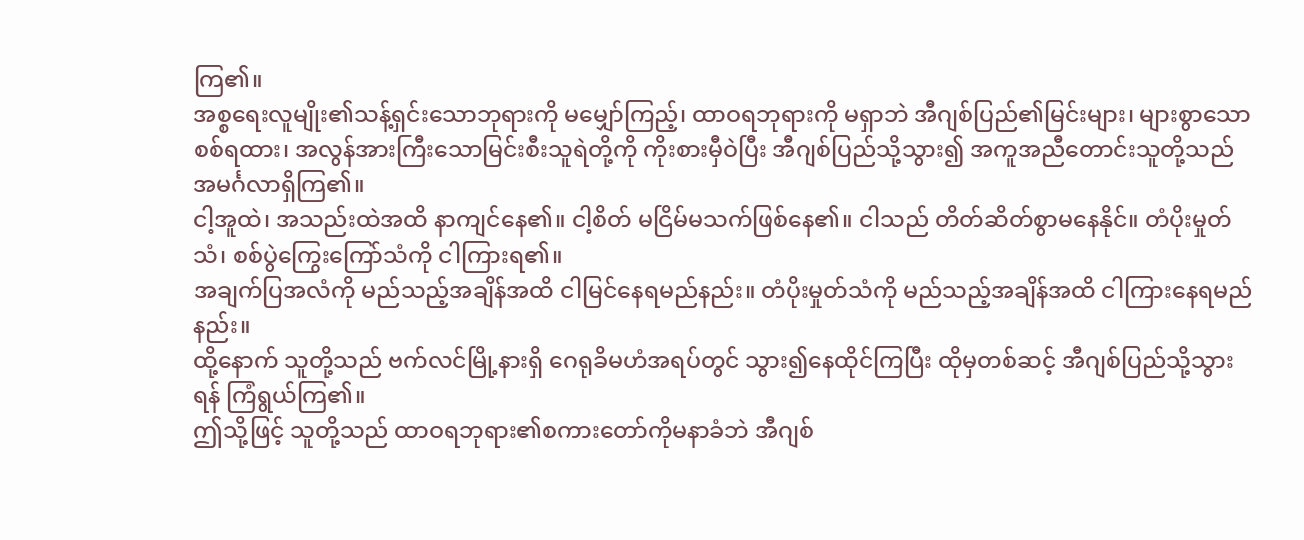ကြ၏။
အစ္စရေးလူမျိုး၏သန့်ရှင်းသောဘုရားကို မမျှော်ကြည့်၊ ထာဝရဘုရားကို မရှာဘဲ အီဂျစ်ပြည်၏မြင်းများ၊ များစွာသောစစ်ရထား၊ အလွန်အားကြီးသောမြင်းစီးသူရဲတို့ကို ကိုးစားမှီဝဲပြီး အီဂျစ်ပြည်သို့သွား၍ အကူအညီတောင်းသူတို့သည် အမင်္ဂလာရှိကြ၏။
ငါ့အူထဲ၊ အသည်းထဲအထိ နာကျင်နေ၏။ ငါ့စိတ် မငြိမ်မသက်ဖြစ်နေ၏။ ငါသည် တိတ်ဆိတ်စွာမနေနိုင်။ တံပိုးမှုတ်သံ၊ စစ်ပွဲကြွေးကြော်သံကို ငါကြားရ၏။
အချက်ပြအလံကို မည်သည့်အချိန်အထိ ငါမြင်နေရမည်နည်း။ တံပိုးမှုတ်သံကို မည်သည့်အချိန်အထိ ငါကြားနေရမည်နည်း။
ထို့နောက် သူတို့သည် ဗက်လင်မြို့နားရှိ ဂေရုခိမဟံအရပ်တွင် သွား၍နေထိုင်ကြပြီး ထိုမှတစ်ဆင့် အီဂျစ်ပြည်သို့သွားရန် ကြံရွယ်ကြ၏။
ဤသို့ဖြင့် သူတို့သည် ထာဝရဘုရား၏စကားတော်ကိုမနာခံဘဲ အီဂျစ်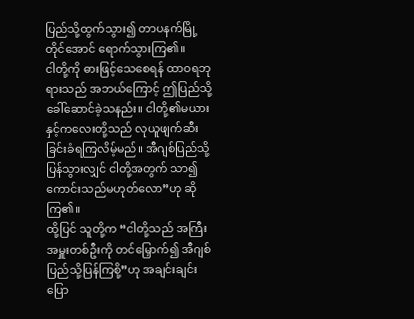ပြည်သို့ထွက်သွား၍ တာပနက်မြို့တိုင်အောင် ရောက်သွားကြ၏။
ငါတို့ကို ဓားဖြင့်သေစေရန် ထာဝရဘုရားသည် အဘယ်ကြောင့် ဤပြည်သို့ခေါ်ဆောင်ခဲ့သနည်း။ ငါတို့၏မယားနှင့်ကလေးတို့သည် လုယူဖျက်ဆီးခြင်းခံရကြလိမ့်မည်။ အီဂျစ်ပြည်သို့ပြန်သွားလျှင် ငါတို့အတွက် သာ၍ကောင်းသည်မဟုတ်လော”ဟု ဆိုကြ၏။
ထို့ပြင် သူတို့က “ငါတို့သည် အကြီးအမှူးတစ်ဦးကို တင်မြှောက်၍ အီဂျစ်ပြည်သို့ပြန်ကြစို့”ဟု အချင်းချင်းပြော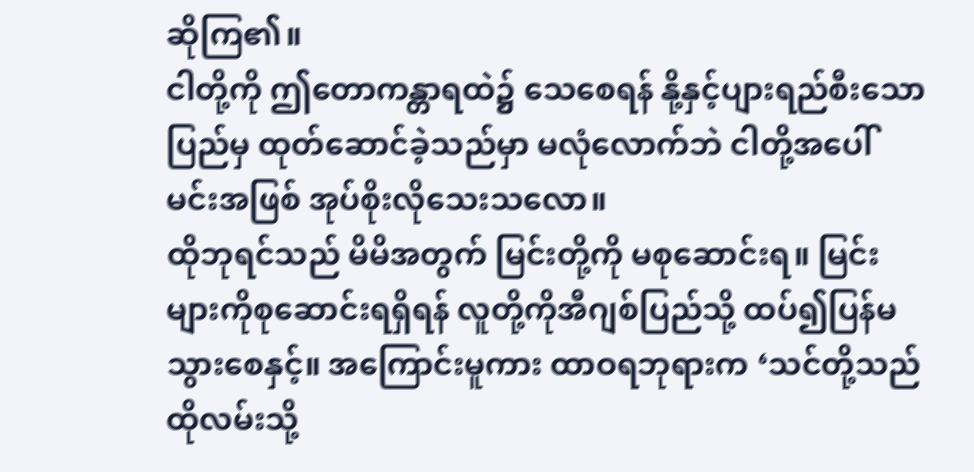ဆိုကြ၏။
ငါတို့ကို ဤတောကန္တာရထဲ၌ သေစေရန် နို့နှင့်ပျားရည်စီးသောပြည်မှ ထုတ်ဆောင်ခဲ့သည်မှာ မလုံလောက်ဘဲ ငါတို့အပေါ် မင်းအဖြစ် အုပ်စိုးလိုသေးသလော။
ထိုဘုရင်သည် မိမိအတွက် မြင်းတို့ကို မစုဆောင်းရ။ မြင်းများကိုစုဆောင်းရရှိရန် လူတို့ကိုအီဂျစ်ပြည်သို့ ထပ်၍ပြန်မသွားစေနှင့်။ အကြောင်းမူကား ထာဝရဘုရားက ‘သင်တို့သည် ထိုလမ်းသို့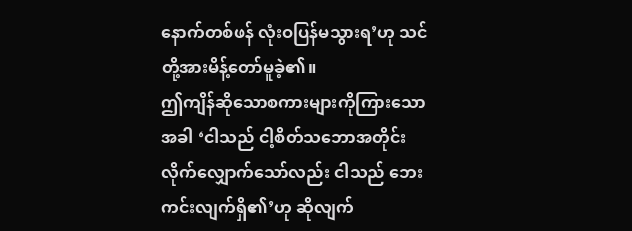နောက်တစ်ဖန် လုံးဝပြန်မသွားရ’ဟု သင်တို့အားမိန့်တော်မူခဲ့၏။
ဤကျိန်ဆိုသောစကားများကိုကြားသောအခါ ‘ငါသည် ငါ့စိတ်သဘောအတိုင်း လိုက်လျှောက်သော်လည်း ငါသည် ဘေးကင်းလျက်ရှိ၏’ဟု ဆိုလျက်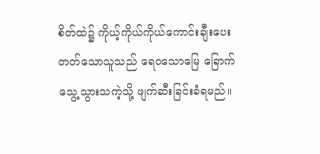စိတ်ထဲ၌ ကိုယ့်ကိုယ်ကိုယ်ကောင်းချီးပေးတတ်သောသူသည် ရေဝသောမြေ ခြောက်သွေ့သွားသကဲ့သို့ ဖျက်ဆီးခြင်းခံရမည်။